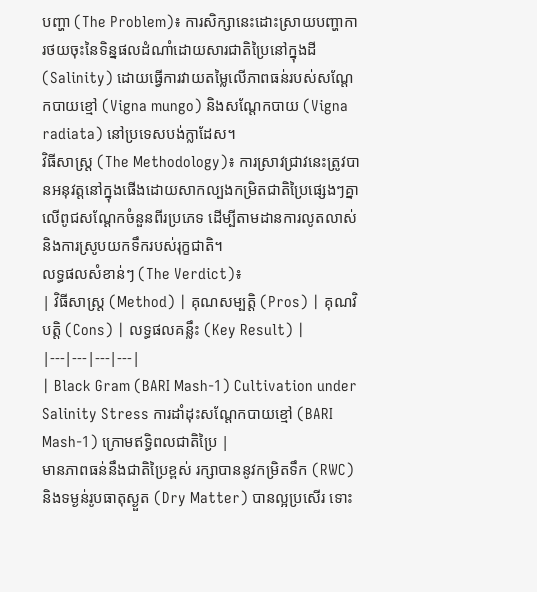បញ្ហា (The Problem)៖ ការសិក្សានេះដោះស្រាយបញ្ហាការថយចុះនៃទិន្នផលដំណាំដោយសារជាតិប្រៃនៅក្នុងដី (Salinity) ដោយធ្វើការវាយតម្លៃលើភាពធន់របស់សណ្តែកបាយខ្មៅ (Vigna mungo) និងសណ្តែកបាយ (Vigna radiata) នៅប្រទេសបង់ក្លាដែស។
វិធីសាស្ត្រ (The Methodology)៖ ការស្រាវជ្រាវនេះត្រូវបានអនុវត្តនៅក្នុងផើងដោយសាកល្បងកម្រិតជាតិប្រៃផ្សេងៗគ្នាលើពូជសណ្តែកចំនួនពីរប្រភេទ ដើម្បីតាមដានការលូតលាស់ និងការស្រូបយកទឹករបស់រុក្ខជាតិ។
លទ្ធផលសំខាន់ៗ (The Verdict)៖
| វិធីសាស្ត្រ (Method) | គុណសម្បត្តិ (Pros) | គុណវិបត្តិ (Cons) | លទ្ធផលគន្លឹះ (Key Result) |
|---|---|---|---|
| Black Gram (BARI Mash-1) Cultivation under Salinity Stress ការដាំដុះសណ្តែកបាយខ្មៅ (BARI Mash-1) ក្រោមឥទ្ធិពលជាតិប្រៃ |
មានភាពធន់នឹងជាតិប្រៃខ្ពស់ រក្សាបាននូវកម្រិតទឹក (RWC) និងទម្ងន់រូបធាតុស្ងួត (Dry Matter) បានល្អប្រសើរ ទោះ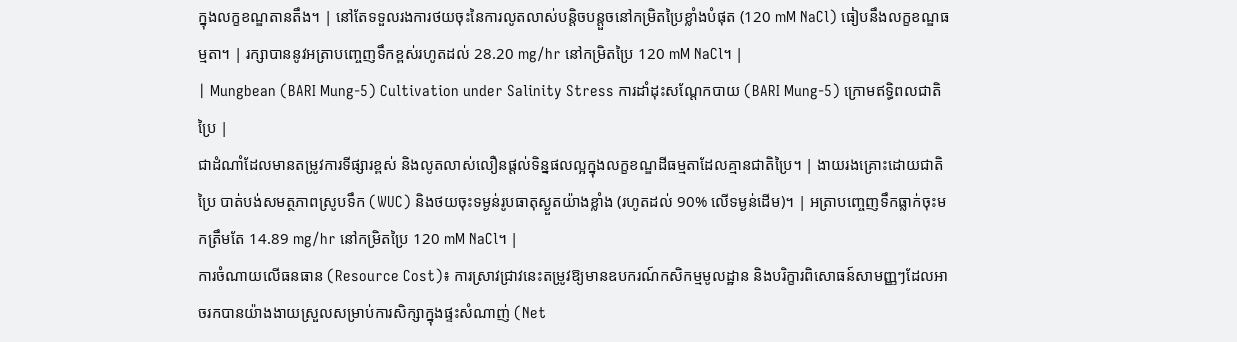ក្នុងលក្ខខណ្ឌតានតឹង។ | នៅតែទទួលរងការថយចុះនៃការលូតលាស់បន្តិចបន្តួចនៅកម្រិតប្រៃខ្លាំងបំផុត (120 mM NaCl) ធៀបនឹងលក្ខខណ្ឌធម្មតា។ | រក្សាបាននូវអត្រាបញ្ចេញទឹកខ្ពស់រហូតដល់ 28.20 mg/hr នៅកម្រិតប្រៃ 120 mM NaCl។ |
| Mungbean (BARI Mung-5) Cultivation under Salinity Stress ការដាំដុះសណ្តែកបាយ (BARI Mung-5) ក្រោមឥទ្ធិពលជាតិប្រៃ |
ជាដំណាំដែលមានតម្រូវការទីផ្សារខ្ពស់ និងលូតលាស់លឿនផ្តល់ទិន្នផលល្អក្នុងលក្ខខណ្ឌដីធម្មតាដែលគ្មានជាតិប្រៃ។ | ងាយរងគ្រោះដោយជាតិប្រៃ បាត់បង់សមត្ថភាពស្រូបទឹក (WUC) និងថយចុះទម្ងន់រូបធាតុស្ងួតយ៉ាងខ្លាំង (រហូតដល់ 90% លើទម្ងន់ដើម)។ | អត្រាបញ្ចេញទឹកធ្លាក់ចុះមកត្រឹមតែ 14.89 mg/hr នៅកម្រិតប្រៃ 120 mM NaCl។ |
ការចំណាយលើធនធាន (Resource Cost)៖ ការស្រាវជ្រាវនេះតម្រូវឱ្យមានឧបករណ៍កសិកម្មមូលដ្ឋាន និងបរិក្ខារពិសោធន៍សាមញ្ញៗដែលអាចរកបានយ៉ាងងាយស្រួលសម្រាប់ការសិក្សាក្នុងផ្ទះសំណាញ់ (Net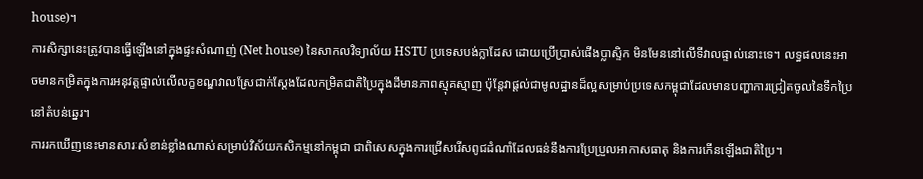house)។
ការសិក្សានេះត្រូវបានធ្វើឡើងនៅក្នុងផ្ទះសំណាញ់ (Net house) នៃសាកលវិទ្យាល័យ HSTU ប្រទេសបង់ក្លាដែស ដោយប្រើប្រាស់ផើងប្លាស្ទិក មិនមែននៅលើទីវាលផ្ទាល់នោះទេ។ លទ្ធផលនេះអាចមានកម្រិតក្នុងការអនុវត្តផ្ទាល់លើលក្ខខណ្ឌវាលស្រែជាក់ស្តែងដែលកម្រិតជាតិប្រៃក្នុងដីមានភាពស្មុគស្មាញ ប៉ុន្តែវាផ្តល់ជាមូលដ្ឋានដ៏ល្អសម្រាប់ប្រទេសកម្ពុជាដែលមានបញ្ហាការជ្រៀតចូលនៃទឹកប្រៃនៅតំបន់ឆ្នេរ។
ការរកឃើញនេះមានសារៈសំខាន់ខ្លាំងណាស់សម្រាប់វិស័យកសិកម្មនៅកម្ពុជា ជាពិសេសក្នុងការជ្រើសរើសពូជដំណាំដែលធន់នឹងការប្រែប្រួលអាកាសធាតុ និងការកើនឡើងជាតិប្រៃ។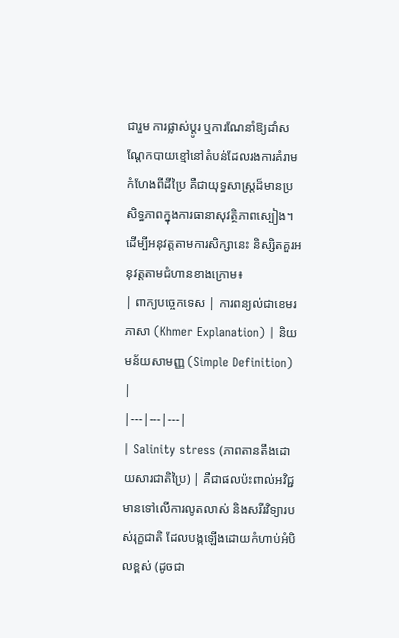ជារួម ការផ្លាស់ប្តូរ ឬការណែនាំឱ្យដាំសណ្តែកបាយខ្មៅនៅតំបន់ដែលរងការគំរាមកំហែងពីដីប្រៃ គឺជាយុទ្ធសាស្ត្រដ៏មានប្រសិទ្ធភាពក្នុងការធានាសុវត្ថិភាពស្បៀង។
ដើម្បីអនុវត្តតាមការសិក្សានេះ និស្សិតគួរអនុវត្តតាមជំហានខាងក្រោម៖
| ពាក្យបច្ចេកទេស | ការពន្យល់ជាខេមរភាសា (Khmer Explanation) | និយមន័យសាមញ្ញ (Simple Definition) |
|---|---|---|
| Salinity stress (ភាពតានតឹងដោយសារជាតិប្រៃ) | គឺជាផលប៉ះពាល់អវិជ្ជមានទៅលើការលូតលាស់ និងសរីរវិទ្យារបស់រុក្ខជាតិ ដែលបង្កឡើងដោយកំហាប់អំបិលខ្ពស់ (ដូចជា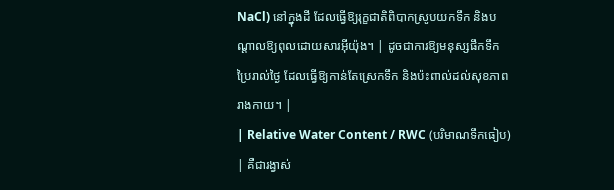NaCl) នៅក្នុងដី ដែលធ្វើឱ្យរុក្ខជាតិពិបាកស្រូបយកទឹក និងបណ្តាលឱ្យពុលដោយសារអ៊ីយ៉ុង។ | ដូចជាការឱ្យមនុស្សផឹកទឹកប្រៃរាល់ថ្ងៃ ដែលធ្វើឱ្យកាន់តែស្រេកទឹក និងប៉ះពាល់ដល់សុខភាពរាងកាយ។ |
| Relative Water Content / RWC (បរិមាណទឹកធៀប) | គឺជារង្វាស់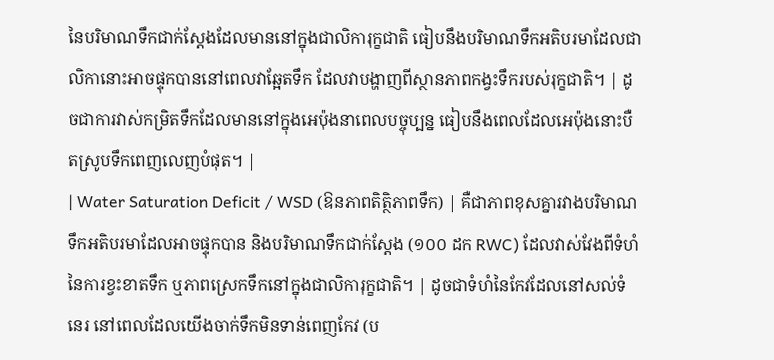នៃបរិមាណទឹកជាក់ស្តែងដែលមាននៅក្នុងជាលិការុក្ខជាតិ ធៀបនឹងបរិមាណទឹកអតិបរមាដែលជាលិកានោះអាចផ្ទុកបាននៅពេលវាឆ្អែតទឹក ដែលវាបង្ហាញពីស្ថានភាពកង្វះទឹករបស់រុក្ខជាតិ។ | ដូចជាការវាស់កម្រិតទឹកដែលមាននៅក្នុងអេប៉ុងនាពេលបច្ចុប្បន្ន ធៀបនឹងពេលដែលអេប៉ុងនោះបឺតស្រូបទឹកពេញលេញបំផុត។ |
| Water Saturation Deficit / WSD (ឱនភាពតិត្ថិភាពទឹក) | គឺជាភាពខុសគ្នារវាងបរិមាណទឹកអតិបរមាដែលអាចផ្ទុកបាន និងបរិមាណទឹកជាក់ស្តែង (១០០ ដក RWC) ដែលវាស់វែងពីទំហំនៃការខ្វះខាតទឹក ឬភាពស្រេកទឹកនៅក្នុងជាលិការុក្ខជាតិ។ | ដូចជាទំហំនៃកែវដែលនៅសល់ទំនេរ នៅពេលដែលយើងចាក់ទឹកមិនទាន់ពេញកែវ (ប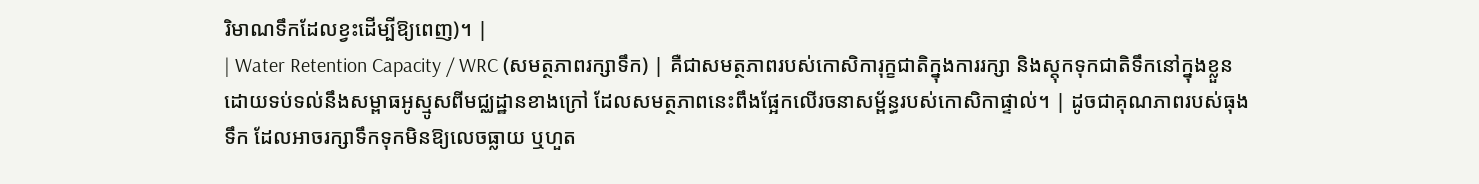រិមាណទឹកដែលខ្វះដើម្បីឱ្យពេញ)។ |
| Water Retention Capacity / WRC (សមត្ថភាពរក្សាទឹក) | គឺជាសមត្ថភាពរបស់កោសិការុក្ខជាតិក្នុងការរក្សា និងស្តុកទុកជាតិទឹកនៅក្នុងខ្លួន ដោយទប់ទល់នឹងសម្ពាធអូស្មូសពីមជ្ឈដ្ឋានខាងក្រៅ ដែលសមត្ថភាពនេះពឹងផ្អែកលើរចនាសម្ព័ន្ធរបស់កោសិកាផ្ទាល់។ | ដូចជាគុណភាពរបស់ធុងទឹក ដែលអាចរក្សាទឹកទុកមិនឱ្យលេចធ្លាយ ឬហួត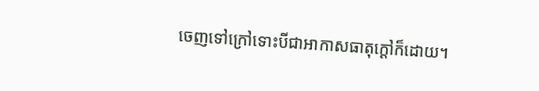ចេញទៅក្រៅទោះបីជាអាកាសធាតុក្តៅក៏ដោយ។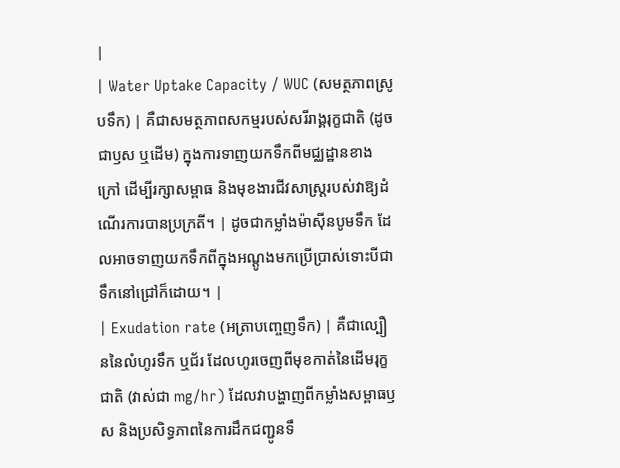|
| Water Uptake Capacity / WUC (សមត្ថភាពស្រូបទឹក) | គឺជាសមត្ថភាពសកម្មរបស់សរីរាង្គរុក្ខជាតិ (ដូចជាឫស ឬដើម) ក្នុងការទាញយកទឹកពីមជ្ឈដ្ឋានខាងក្រៅ ដើម្បីរក្សាសម្ពាធ និងមុខងារជីវសាស្ត្ររបស់វាឱ្យដំណើរការបានប្រក្រតី។ | ដូចជាកម្លាំងម៉ាស៊ីនបូមទឹក ដែលអាចទាញយកទឹកពីក្នុងអណ្តូងមកប្រើប្រាស់ទោះបីជាទឹកនៅជ្រៅក៏ដោយ។ |
| Exudation rate (អត្រាបញ្ចេញទឹក) | គឺជាល្បឿននៃលំហូរទឹក ឬជ័រ ដែលហូរចេញពីមុខកាត់នៃដើមរុក្ខជាតិ (វាស់ជា mg/hr) ដែលវាបង្ហាញពីកម្លាំងសម្ពាធឫស និងប្រសិទ្ធភាពនៃការដឹកជញ្ជូនទឹ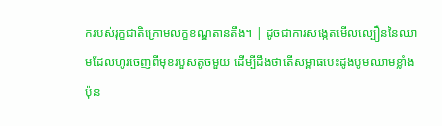ករបស់រុក្ខជាតិក្រោមលក្ខខណ្ឌតានតឹង។ | ដូចជាការសង្កេតមើលល្បឿននៃឈាមដែលហូរចេញពីមុខរបួសតូចមួយ ដើម្បីដឹងថាតើសម្ពាធបេះដូងបូមឈាមខ្លាំងប៉ុន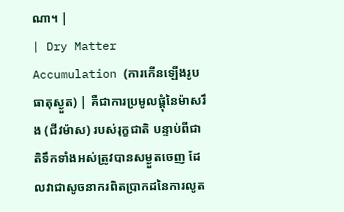ណា។ |
| Dry Matter Accumulation (ការកើនឡើងរូបធាតុស្ងួត) | គឺជាការប្រមូលផ្តុំនៃម៉ាសរឹង (ជីវម៉ាស) របស់រុក្ខជាតិ បន្ទាប់ពីជាតិទឹកទាំងអស់ត្រូវបានសម្ងួតចេញ ដែលវាជាសូចនាករពិតប្រាកដនៃការលូត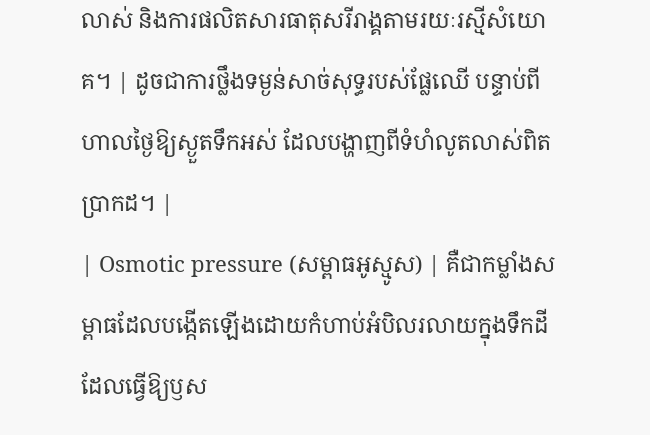លាស់ និងការផលិតសារធាតុសរីរាង្គតាមរយៈរស្មីសំយោគ។ | ដូចជាការថ្លឹងទម្ងន់សាច់សុទ្ធរបស់ផ្លែឈើ បន្ទាប់ពីហាលថ្ងៃឱ្យស្ងួតទឹកអស់ ដែលបង្ហាញពីទំហំលូតលាស់ពិតប្រាកដ។ |
| Osmotic pressure (សម្ពាធអូស្មូស) | គឺជាកម្លាំងសម្ពាធដែលបង្កើតឡើងដោយកំហាប់អំបិលរលាយក្នុងទឹកដី ដែលធ្វើឱ្យឫស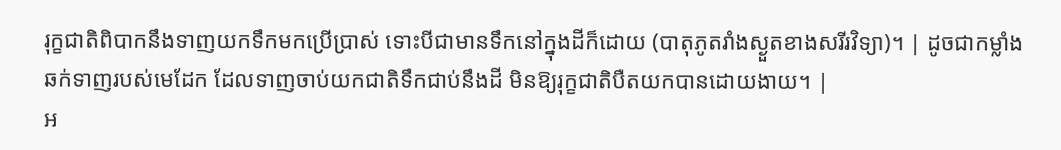រុក្ខជាតិពិបាកនឹងទាញយកទឹកមកប្រើប្រាស់ ទោះបីជាមានទឹកនៅក្នុងដីក៏ដោយ (បាតុភូតរាំងស្ងួតខាងសរីរវិទ្យា)។ | ដូចជាកម្លាំងឆក់ទាញរបស់មេដែក ដែលទាញចាប់យកជាតិទឹកជាប់នឹងដី មិនឱ្យរុក្ខជាតិបឺតយកបានដោយងាយ។ |
អ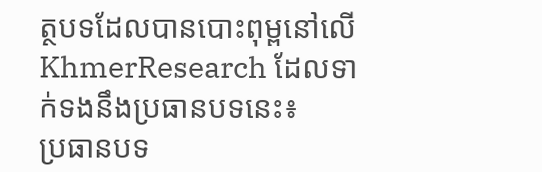ត្ថបទដែលបានបោះពុម្ពនៅលើ KhmerResearch ដែលទាក់ទងនឹងប្រធានបទនេះ៖
ប្រធានបទ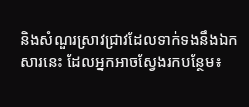និងសំណួរស្រាវជ្រាវដែលទាក់ទងនឹងឯកសារនេះ ដែលអ្នកអាចស្វែងរកបន្ថែម៖